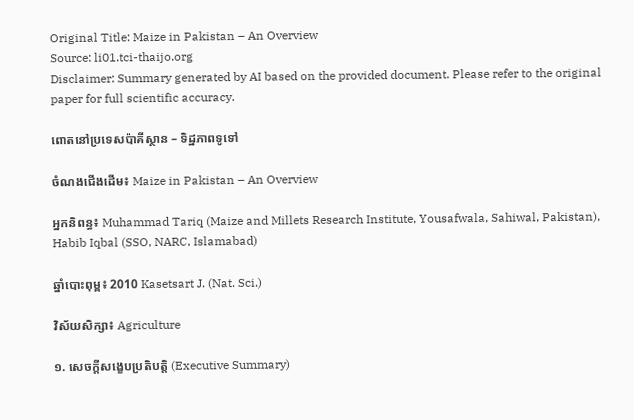Original Title: Maize in Pakistan – An Overview
Source: li01.tci-thaijo.org
Disclaimer: Summary generated by AI based on the provided document. Please refer to the original paper for full scientific accuracy.

ពោតនៅប្រទេសប៉ាគីស្ថាន – ទិដ្ឋភាពទូទៅ

ចំណងជើងដើម៖ Maize in Pakistan – An Overview

អ្នកនិពន្ធ៖ Muhammad Tariq (Maize and Millets Research Institute, Yousafwala, Sahiwal, Pakistan), Habib Iqbal (SSO, NARC, Islamabad)

ឆ្នាំបោះពុម្ព៖ 2010 Kasetsart J. (Nat. Sci.)

វិស័យសិក្សា៖ Agriculture

១. សេចក្តីសង្ខេបប្រតិបត្តិ (Executive Summary)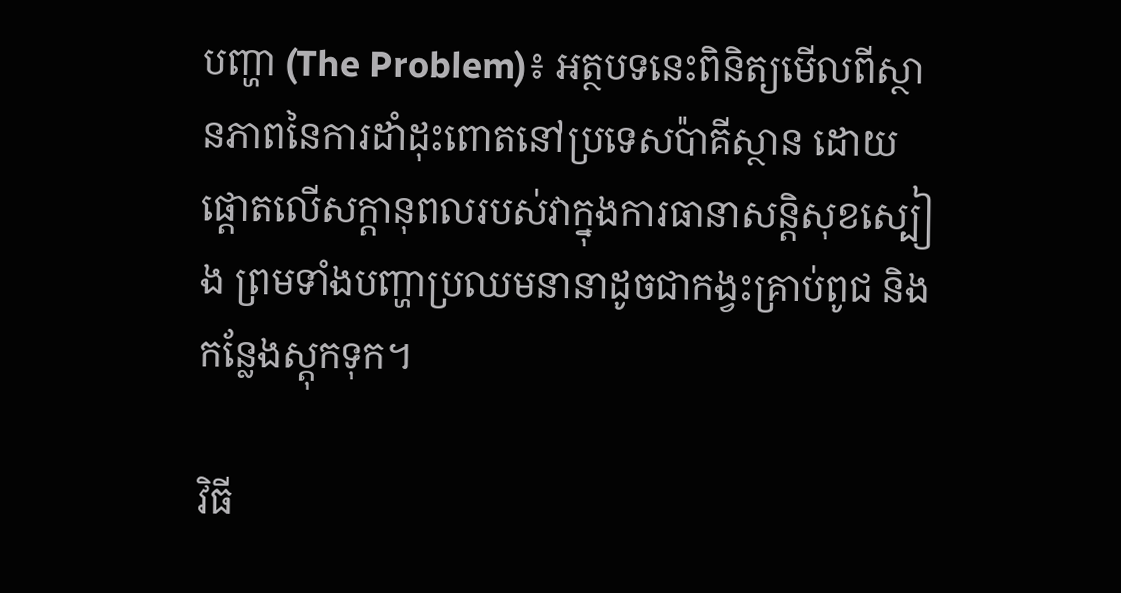បញ្ហា (The Problem)៖ អត្ថបទនេះពិនិត្យមើលពីស្ថានភាពនៃការដាំដុះពោតនៅប្រទេសប៉ាគីស្ថាន ដោយផ្តោតលើសក្តានុពលរបស់វាក្នុងការធានាសន្តិសុខស្បៀង ព្រមទាំងបញ្ហាប្រឈមនានាដូចជាកង្វះគ្រាប់ពូជ និងកន្លែងស្តុកទុក។

វិធី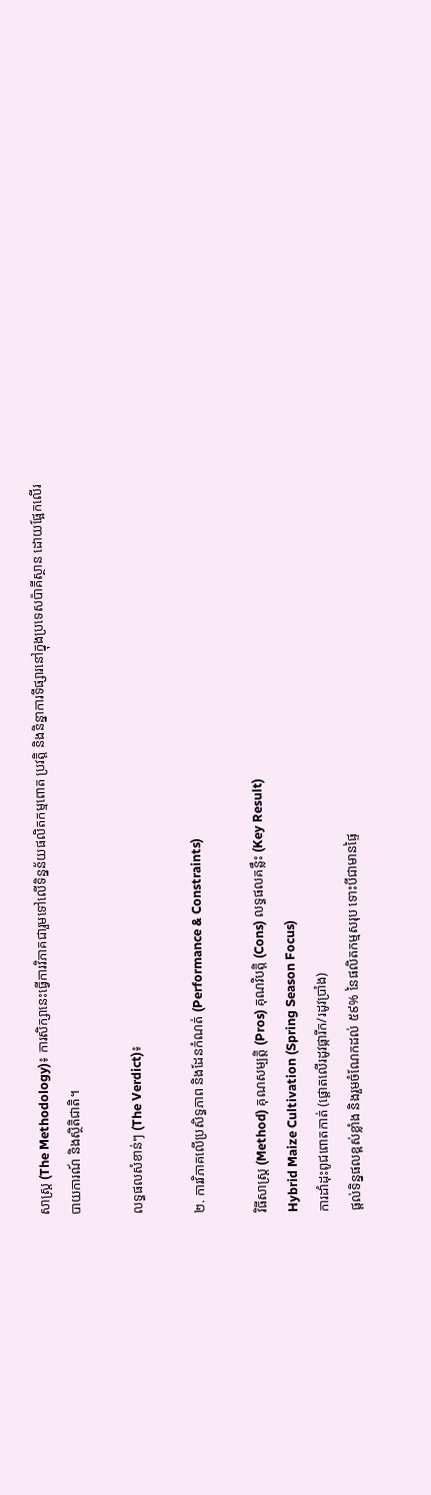សាស្ត្រ (The Methodology)៖ ការសិក្សានេះធ្វើការវិភាគជារួមទៅលើទិន្នន័យផលិតកម្មពោត ប្រវត្តិ និងនិន្នាការទីផ្សារនៅក្នុងប្រទេសប៉ាគីស្ថាន ដោយផ្អែកលើរបាយការណ៍ និងស្ថិតិជាតិ។

លទ្ធផលសំខាន់ៗ (The Verdict)៖

២. ការវិភាគលើប្រសិទ្ធភាព និងដែនកំណត់ (Performance & Constraints)

វិធីសាស្ត្រ (Method) គុណសម្បត្តិ (Pros) គុណវិបត្តិ (Cons) លទ្ធផលគន្លឹះ (Key Result)
Hybrid Maize Cultivation (Spring Season Focus)
ការដាំដុះពូជពោតកាត់ (ផ្តោតលើរដូវផ្ការីក/រដូវប្រាំង)
ផ្តល់ទិន្នផលខ្ពស់ខ្លាំង និងរួមចំណែកដល់ ៥៩% នៃផលិតកម្មសរុប ទោះបីជាមានផ្ទៃ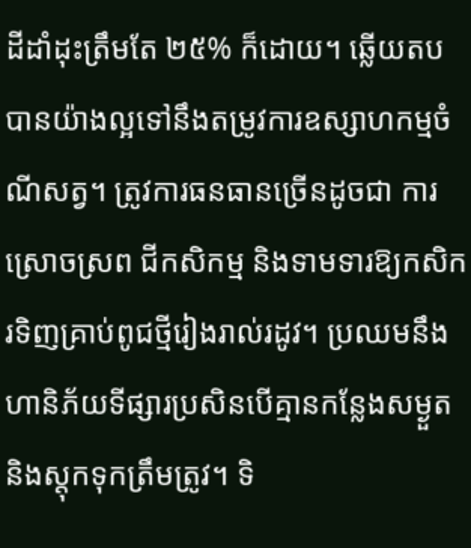ដីដាំដុះត្រឹមតែ ២៥% ក៏ដោយ។ ឆ្លើយតបបានយ៉ាងល្អទៅនឹងតម្រូវការឧស្សាហកម្មចំណីសត្វ។ ត្រូវការធនធានច្រើនដូចជា ការស្រោចស្រព ជីកសិកម្ម និងទាមទារឱ្យកសិករទិញគ្រាប់ពូជថ្មីរៀងរាល់រដូវ។ ប្រឈមនឹងហានិភ័យទីផ្សារប្រសិនបើគ្មានកន្លែងសម្ងួត និងស្តុកទុកត្រឹមត្រូវ។ ទិ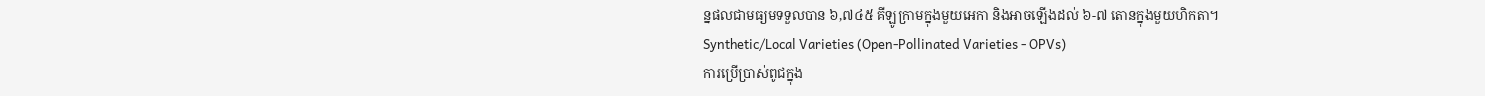ន្នផលជាមធ្យមទទួលបាន ៦,៧៤៥ គីឡូក្រាមក្នុងមួយអេកា និងអាចឡើងដល់ ៦-៧ តោនក្នុងមួយហិកតា។
Synthetic/Local Varieties (Open-Pollinated Varieties - OPVs)
ការប្រើប្រាស់ពូជក្នុង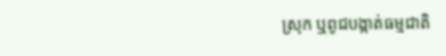ស្រុក ឬពូជបង្កាត់ធម្មជាតិ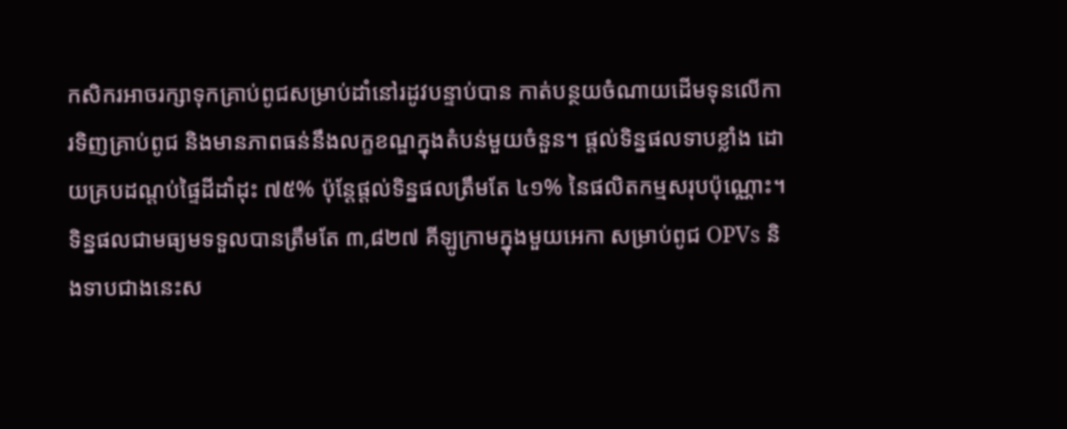កសិករអាចរក្សាទុកគ្រាប់ពូជសម្រាប់ដាំនៅរដូវបន្ទាប់បាន កាត់បន្ថយចំណាយដើមទុនលើការទិញគ្រាប់ពូជ និងមានភាពធន់នឹងលក្ខខណ្ឌក្នុងតំបន់មួយចំនួន។ ផ្តល់ទិន្នផលទាបខ្លាំង ដោយគ្របដណ្តប់ផ្ទៃដីដាំដុះ ៧៥% ប៉ុន្តែផ្តល់ទិន្នផលត្រឹមតែ ៤១% នៃផលិតកម្មសរុបប៉ុណ្ណោះ។ ទិន្នផលជាមធ្យមទទួលបានត្រឹមតែ ៣,៨២៧ គីឡូក្រាមក្នុងមួយអេកា សម្រាប់ពូជ OPVs និងទាបជាងនេះស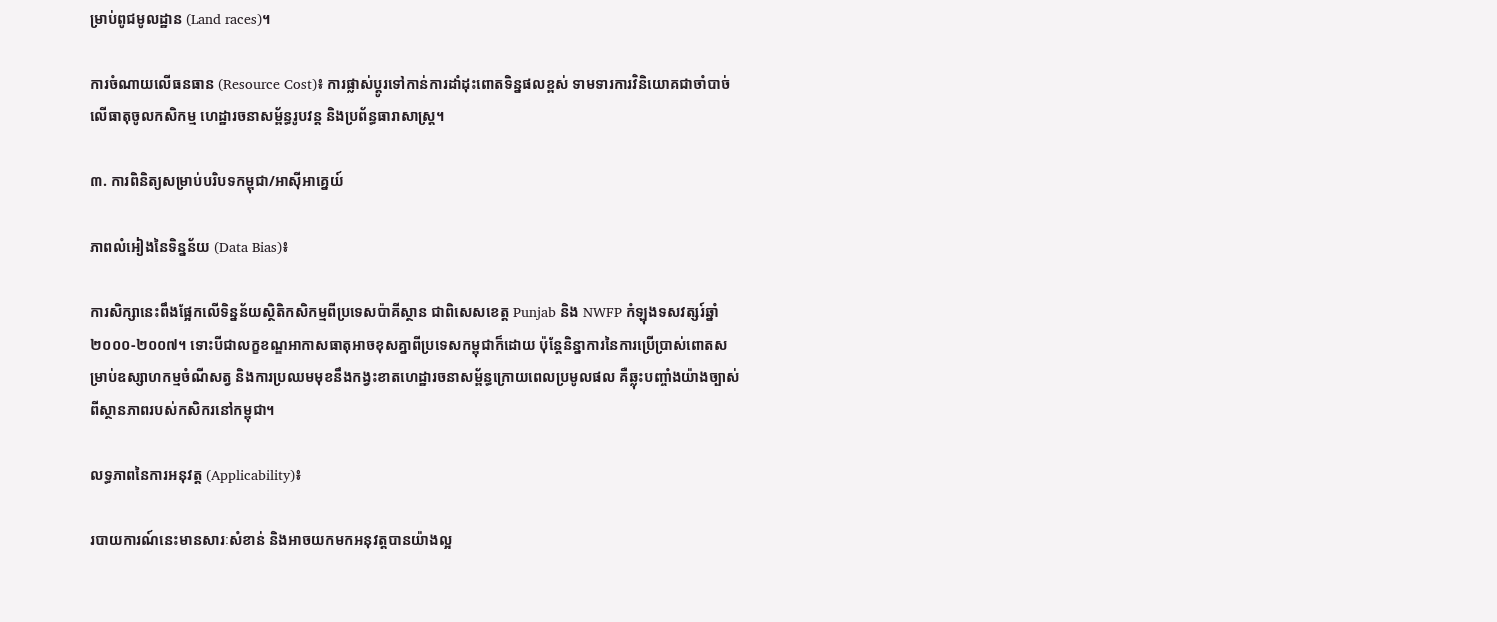ម្រាប់ពូជមូលដ្ឋាន (Land races)។

ការចំណាយលើធនធាន (Resource Cost)៖ ការផ្លាស់ប្តូរទៅកាន់ការដាំដុះពោតទិន្នផលខ្ពស់ ទាមទារការវិនិយោគជាចាំបាច់លើធាតុចូលកសិកម្ម ហេដ្ឋារចនាសម្ព័ន្ធរូបវន្ត និងប្រព័ន្ធធារាសាស្ត្រ។

៣. ការពិនិត្យសម្រាប់បរិបទកម្ពុជា/អាស៊ីអាគ្នេយ៍

ភាពលំអៀងនៃទិន្នន័យ (Data Bias)៖

ការសិក្សានេះពឹងផ្អែកលើទិន្នន័យស្ថិតិកសិកម្មពីប្រទេសប៉ាគីស្ថាន ជាពិសេសខេត្ត Punjab និង NWFP កំឡុងទសវត្សរ៍ឆ្នាំ២០០០-២០០៧។ ទោះបីជាលក្ខខណ្ឌអាកាសធាតុអាចខុសគ្នាពីប្រទេសកម្ពុជាក៏ដោយ ប៉ុន្តែនិន្នាការនៃការប្រើប្រាស់ពោតសម្រាប់ឧស្សាហកម្មចំណីសត្វ និងការប្រឈមមុខនឹងកង្វះខាតហេដ្ឋារចនាសម្ព័ន្ធក្រោយពេលប្រមូលផល គឺឆ្លុះបញ្ចាំងយ៉ាងច្បាស់ពីស្ថានភាពរបស់កសិករនៅកម្ពុជា។

លទ្ធភាពនៃការអនុវត្ត (Applicability)៖

របាយការណ៍នេះមានសារៈសំខាន់ និងអាចយកមកអនុវត្តបានយ៉ាងល្អ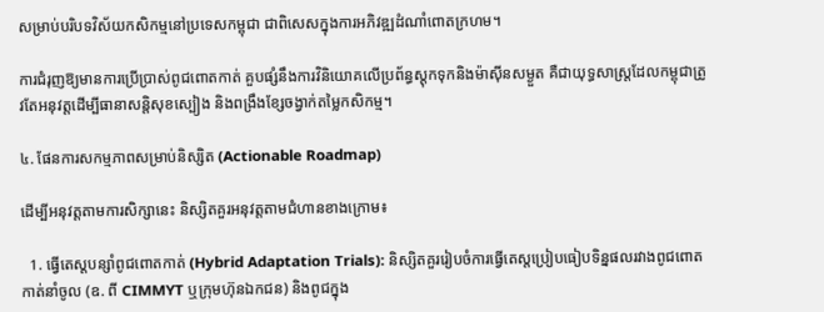សម្រាប់បរិបទវិស័យកសិកម្មនៅប្រទេសកម្ពុជា ជាពិសេសក្នុងការអភិវឌ្ឍដំណាំពោតក្រហម។

ការជំរុញឱ្យមានការប្រើប្រាស់ពូជពោតកាត់ គួបផ្សំនឹងការវិនិយោគលើប្រព័ន្ធស្តុកទុកនិងម៉ាស៊ីនសម្ងួត គឺជាយុទ្ធសាស្ត្រដែលកម្ពុជាត្រូវតែអនុវត្តដើម្បីធានាសន្តិសុខស្បៀង និងពង្រឹងខ្សែចង្វាក់តម្លៃកសិកម្ម។

៤. ផែនការសកម្មភាពសម្រាប់និស្សិត (Actionable Roadmap)

ដើម្បីអនុវត្តតាមការសិក្សានេះ និស្សិតគួរអនុវត្តតាមជំហានខាងក្រោម៖

  1. ធ្វើតេស្តបន្សាំពូជពោតកាត់ (Hybrid Adaptation Trials): និស្សិតគួររៀបចំការធ្វើតេស្តប្រៀបធៀបទិន្នផលរវាងពូជពោតកាត់នាំចូល (ឧ. ពី CIMMYT ឬក្រុមហ៊ុនឯកជន) និងពូជក្នុង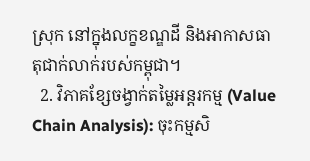ស្រុក នៅក្នុងលក្ខខណ្ឌដី និងអាកាសធាតុជាក់លាក់របស់កម្ពុជា។
  2. វិភាគខ្សែចង្វាក់តម្លៃអន្តរកម្ម (Value Chain Analysis): ចុះកម្មសិ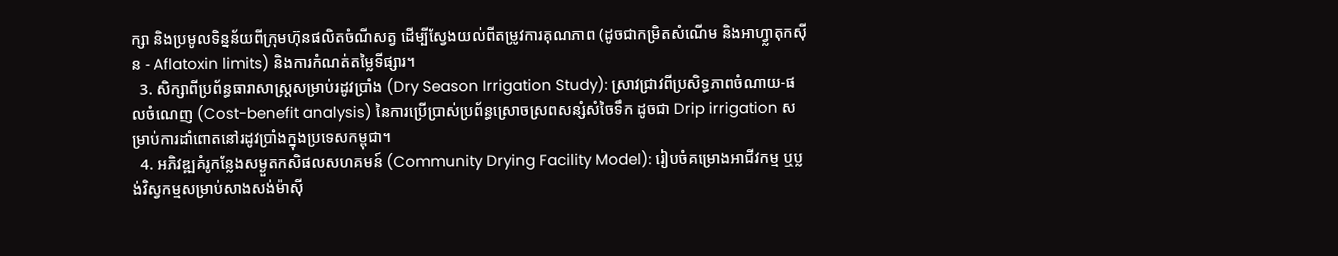ក្សា និងប្រមូលទិន្នន័យពីក្រុមហ៊ុនផលិតចំណីសត្វ ដើម្បីស្វែងយល់ពីតម្រូវការគុណភាព (ដូចជាកម្រិតសំណើម និងអាហ្វ្លាតុកស៊ីន - Aflatoxin limits) និងការកំណត់តម្លៃទីផ្សារ។
  3. សិក្សាពីប្រព័ន្ធធារាសាស្ត្រសម្រាប់រដូវប្រាំង (Dry Season Irrigation Study): ស្រាវជ្រាវពីប្រសិទ្ធភាពចំណាយ-ផលចំណេញ (Cost-benefit analysis) នៃការប្រើប្រាស់ប្រព័ន្ធស្រោចស្រពសន្សំសំចៃទឹក ដូចជា Drip irrigation សម្រាប់ការដាំពោតនៅរដូវប្រាំងក្នុងប្រទេសកម្ពុជា។
  4. អភិវឌ្ឍគំរូកន្លែងសម្ងួតកសិផលសហគមន៍ (Community Drying Facility Model): រៀបចំគម្រោងអាជីវកម្ម ឬប្លង់វិស្វកម្មសម្រាប់សាងសង់ម៉ាស៊ី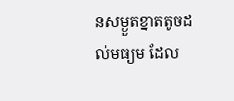នសម្ងួតខ្នាតតូចដល់មធ្យម ដែល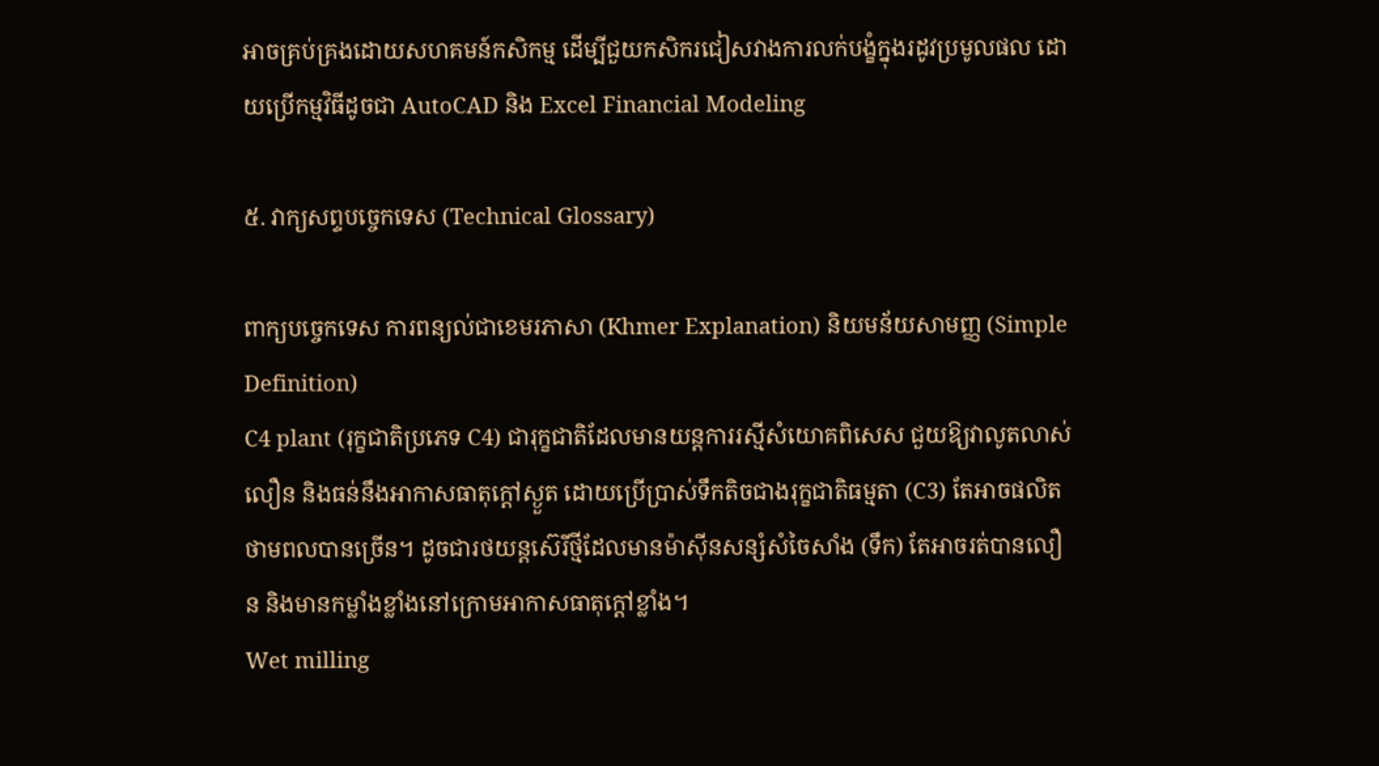អាចគ្រប់គ្រងដោយសហគមន៍កសិកម្ម ដើម្បីជួយកសិករជៀសវាងការលក់បង្ខំក្នុងរដូវប្រមូលផល ដោយប្រើកម្មវិធីដូចជា AutoCAD និង Excel Financial Modeling

៥. វាក្យសព្ទបច្ចេកទេស (Technical Glossary)

ពាក្យបច្ចេកទេស ការពន្យល់ជាខេមរភាសា (Khmer Explanation) និយមន័យសាមញ្ញ (Simple Definition)
C4 plant (រុក្ខជាតិប្រភេទ C4) ជារុក្ខជាតិដែលមានយន្តការរស្មីសំយោគពិសេស ជួយឱ្យវាលូតលាស់លឿន និងធន់នឹងអាកាសធាតុក្តៅស្ងួត ដោយប្រើប្រាស់ទឹកតិចជាងរុក្ខជាតិធម្មតា (C3) តែអាចផលិតថាមពលបានច្រើន។ ដូចជារថយន្តស៊េរីថ្មីដែលមានម៉ាស៊ីនសន្សំសំចៃសាំង (ទឹក) តែអាចរត់បានលឿន និងមានកម្លាំងខ្លាំងនៅក្រោមអាកាសធាតុក្តៅខ្លាំង។
Wet milling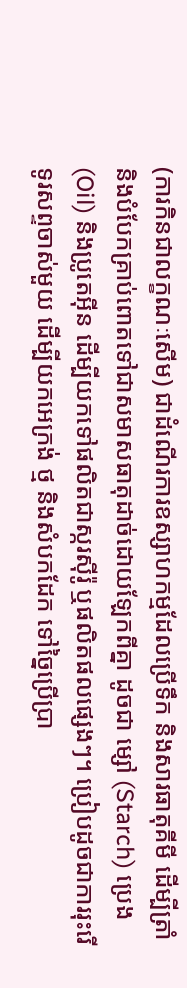(ការកិនជាលក្ខណៈសើម) ជាដំណើរការឧស្សាហកម្មដែលប្រើទឹក និងសារធាតុគីមី ដើម្បីត្រាំនិងបំបែកគ្រាប់ពោតទៅជាសមាសធាតុដាច់ដោយឡែកពីគ្នា ដូចជា ម្សៅ (Starch) ប្រេង (Oil) និងប្រូតេអ៊ីន ដើម្បីយកទៅផលិតជាស្ករស៊ីរ៉ូ ឬផលិតផលផ្សេងៗ។ ប្រៀបដូចជាការរុះរើទូរសព្ទចាស់មួយ ដើម្បីយកអេក្រង់ ថ្ម និងសំបកដែក ទៅច្នៃប្រើប្រា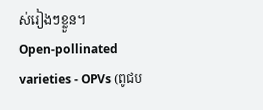ស់រៀងៗខ្លួន។
Open-pollinated varieties - OPVs (ពូជប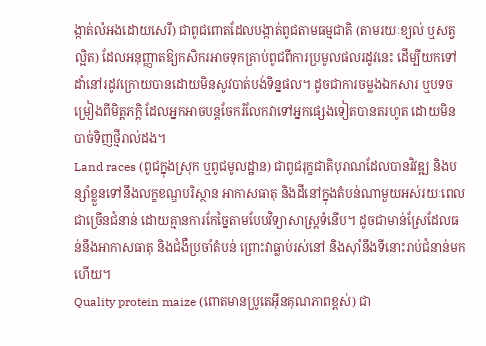ង្កាត់លំអងដោយសេរី) ជាពូជពោតដែលបង្កាត់ពូជតាមធម្មជាតិ (តាមរយៈខ្យល់ ឬសត្វល្អិត) ដែលអនុញ្ញាតឱ្យកសិករអាចទុកគ្រាប់ពូជពីការប្រមូលផលរដូវនេះ ដើម្បីយកទៅដាំនៅរដូវក្រោយបានដោយមិនសូវបាត់បង់ទិន្នផល។ ដូចជាការចម្លងឯកសារ ឬបទចម្រៀងពីមិត្តភក្តិ ដែលអ្នកអាចបន្តចែករំលែកវាទៅអ្នកផ្សេងទៀតបានតរហូត ដោយមិនបាច់ទិញថ្មីរាល់ដង។
Land races (ពូជក្នុងស្រុក ឬពូជមូលដ្ឋាន) ជាពូជរុក្ខជាតិបុរាណដែលបានវិវឌ្ឍ និងបន្សាំខ្លួនទៅនឹងលក្ខខណ្ឌបរិស្ថាន អាកាសធាតុ និងដីនៅក្នុងតំបន់ណាមួយអស់រយៈពេលជាច្រើនជំនាន់ ដោយគ្មានការកែច្នៃតាមបែបវិទ្យាសាស្ត្រទំនើប។ ដូចជាមាន់ស្រែដែលធន់នឹងអាកាសធាតុ និងជំងឺប្រចាំតំបន់ ព្រោះវាធ្លាប់រស់នៅ និងស៊ាំនឹងទីនោះរាប់ជំនាន់មកហើយ។
Quality protein maize (ពោតមានប្រូតេអ៊ីនគុណភាពខ្ពស់) ជា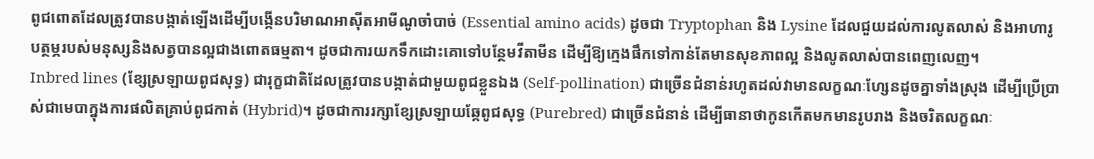ពូជពោតដែលត្រូវបានបង្កាត់ឡើងដើម្បីបង្កើនបរិមាណអាស៊ីតអាមីណូចាំបាច់ (Essential amino acids) ដូចជា Tryptophan និង Lysine ដែលជួយដល់ការលូតលាស់ និងអាហារូបត្ថម្ភរបស់មនុស្សនិងសត្វបានល្អជាងពោតធម្មតា។ ដូចជាការយកទឹកដោះគោទៅបន្ថែមវីតាមីន ដើម្បីឱ្យក្មេងផឹកទៅកាន់តែមានសុខភាពល្អ និងលូតលាស់បានពេញលេញ។
Inbred lines (ខ្សែស្រឡាយពូជសុទ្ធ) ជារុក្ខជាតិដែលត្រូវបានបង្កាត់ជាមួយពូជខ្លួនឯង (Self-pollination) ជាច្រើនជំនាន់រហូតដល់វាមានលក្ខណៈហ្សែនដូចគ្នាទាំងស្រុង ដើម្បីប្រើប្រាស់ជាមេបាក្នុងការផលិតគ្រាប់ពូជកាត់ (Hybrid)។ ដូចជាការរក្សាខ្សែស្រឡាយឆ្កែពូជសុទ្ធ (Purebred) ជាច្រើនជំនាន់ ដើម្បីធានាថាកូនកើតមកមានរូបរាង និងចរិតលក្ខណៈ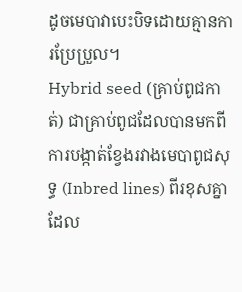ដូចមេបាវាបេះបិទដោយគ្មានការប្រែប្រួល។
Hybrid seed (គ្រាប់ពូជកាត់) ជាគ្រាប់ពូជដែលបានមកពីការបង្កាត់ខ្វែងរវាងមេបាពូជសុទ្ធ (Inbred lines) ពីរខុសគ្នា ដែល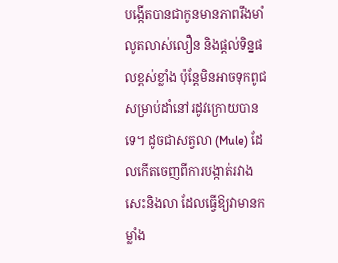បង្កើតបានជាកូនមានភាពរឹងមាំ លូតលាស់លឿន និងផ្តល់ទិន្នផលខ្ពស់ខ្លាំង ប៉ុន្តែមិនអាចទុកពូជសម្រាប់ដាំនៅរដូវក្រោយបានទេ។ ដូចជាសត្វលា (Mule) ដែលកើតចេញពីការបង្កាត់រវាងសេះនិងលា ដែលធ្វើឱ្យវាមានកម្លាំង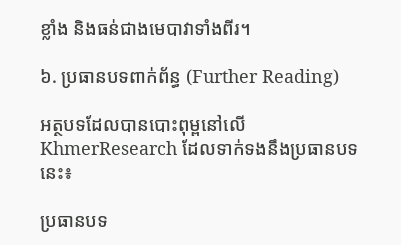ខ្លាំង និងធន់ជាងមេបាវាទាំងពីរ។

៦. ប្រធានបទពាក់ព័ន្ធ (Further Reading)

អត្ថបទដែលបានបោះពុម្ពនៅលើ KhmerResearch ដែលទាក់ទងនឹងប្រធានបទនេះ៖

ប្រធានបទ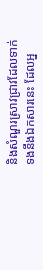និងសំណួរស្រាវជ្រាវដែលទាក់ទងនឹងឯកសារនេះ ដែលអ្ន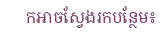កអាចស្វែងរកបន្ថែម៖